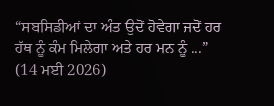“ਸਬਸਿਡੀਆਂ ਦਾ ਅੰਤ ਉਦੋਂ ਹੋਵੇਗਾ ਜਦੋਂ ਹਰ ਹੱਥ ਨੂੰ ਕੰਮ ਮਿਲੇਗਾ ਅਤੇ ਹਰ ਮਨ ਨੂੰ ...”
(14 ਮਈ 2026)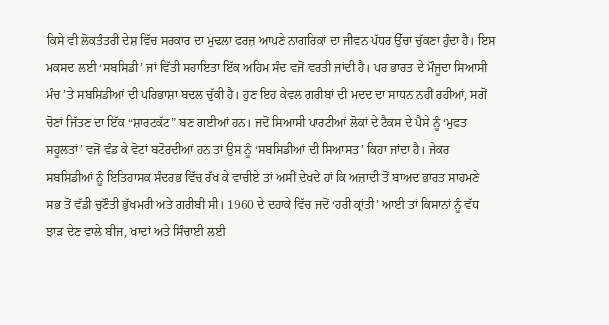ਕਿਸੇ ਵੀ ਲੋਕਤੰਤਰੀ ਦੇਸ਼ ਵਿੱਚ ਸਰਕਾਰ ਦਾ ਮੁਢਲਾ ਫਰਜ਼ ਆਪਣੇ ਨਾਗਰਿਕਾਂ ਦਾ ਜੀਵਨ ਪੱਧਰ ਉੱਚਾ ਚੁੱਕਣਾ ਹੁੰਦਾ ਹੈ। ਇਸ ਮਕਸਦ ਲਈ ‘ਸਬਸਿਡੀ’ ਜਾਂ ਵਿੱਤੀ ਸਹਾਇਤਾ ਇੱਕ ਅਹਿਮ ਸੰਦ ਵਜੋਂ ਵਰਤੀ ਜਾਂਦੀ ਹੈ। ਪਰ ਭਾਰਤ ਦੇ ਮੌਜੂਦਾ ਸਿਆਸੀ ਮੰਚ ’ਤੇ ਸਬਸਿਡੀਆਂ ਦੀ ਪਰਿਭਾਸ਼ਾ ਬਦਲ ਚੁੱਕੀ ਹੈ। ਹੁਣ ਇਹ ਕੇਵਲ ਗਰੀਬਾਂ ਦੀ ਮਦਦ ਦਾ ਸਾਧਨ ਨਹੀਂ ਰਹੀਆਂ, ਸਗੋਂ ਚੋਣਾਂ ਜਿੱਤਣ ਦਾ ਇੱਕ “ਸ਼ਾਰਟਕੱਟ” ਬਣ ਗਈਆਂ ਹਨ। ਜਦੋਂ ਸਿਆਸੀ ਪਾਰਟੀਆਂ ਲੋਕਾਂ ਦੇ ਟੈਕਸ ਦੇ ਪੈਸੇ ਨੂੰ ‘ਮੁਫਤ ਸਹੂਲਤਾਂ’ ਵਜੋਂ ਵੰਡ ਕੇ ਵੋਟਾਂ ਬਟੋਰਦੀਆਂ ਹਨ ਤਾਂ ਉਸ ਨੂੰ ‘ਸਬਸਿਡੀਆਂ ਦੀ ਸਿਆਸਤ’ ਕਿਹਾ ਜਾਂਦਾ ਹੈ। ਜੇਕਰ ਸਬਸਿਡੀਆਂ ਨੂੰ ਇਤਿਹਾਸਕ ਸੰਦਰਭ ਵਿੱਚ ਰੱਖ ਕੇ ਵਾਚੀਏ ਤਾਂ ਅਸੀਂ ਦੇਖਦੇ ਹਾਂ ਕਿ ਅਜ਼ਾਦੀ ਤੋਂ ਬਾਅਦ ਭਾਰਤ ਸਾਹਮਣੇ ਸਭ ਤੋਂ ਵੱਡੀ ਚੁਣੌਤੀ ਭੁੱਖਮਰੀ ਅਤੇ ਗਰੀਬੀ ਸੀ। 1960 ਦੇ ਦਹਾਕੇ ਵਿੱਚ ਜਦੋਂ ‘ਹਰੀ ਕ੍ਰਾਂਤੀ’ ਆਈ ਤਾਂ ਕਿਸਾਨਾਂ ਨੂੰ ਵੱਧ ਝਾੜ ਦੇਣ ਵਾਲੇ ਬੀਜ, ਖਾਦਾਂ ਅਤੇ ਸਿੰਚਾਈ ਲਈ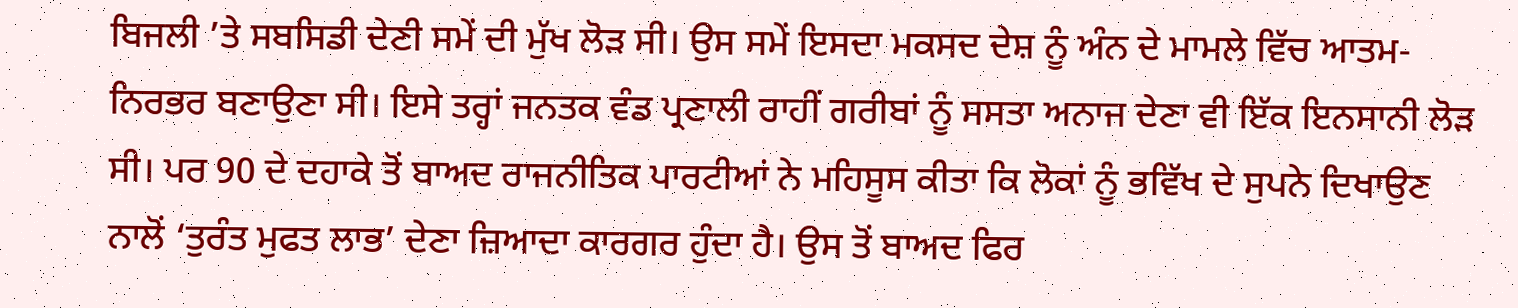ਬਿਜਲੀ ’ਤੇ ਸਬਸਿਡੀ ਦੇਣੀ ਸਮੇਂ ਦੀ ਮੁੱਖ ਲੋੜ ਸੀ। ਉਸ ਸਮੇਂ ਇਸਦਾ ਮਕਸਦ ਦੇਸ਼ ਨੂੰ ਅੰਨ ਦੇ ਮਾਮਲੇ ਵਿੱਚ ਆਤਮ-ਨਿਰਭਰ ਬਣਾਉਣਾ ਸੀ। ਇਸੇ ਤਰ੍ਹਾਂ ਜਨਤਕ ਵੰਡ ਪ੍ਰਣਾਲੀ ਰਾਹੀਂ ਗਰੀਬਾਂ ਨੂੰ ਸਸਤਾ ਅਨਾਜ ਦੇਣਾ ਵੀ ਇੱਕ ਇਨਸਾਨੀ ਲੋੜ ਸੀ। ਪਰ 90 ਦੇ ਦਹਾਕੇ ਤੋਂ ਬਾਅਦ ਰਾਜਨੀਤਿਕ ਪਾਰਟੀਆਂ ਨੇ ਮਹਿਸੂਸ ਕੀਤਾ ਕਿ ਲੋਕਾਂ ਨੂੰ ਭਵਿੱਖ ਦੇ ਸੁਪਨੇ ਦਿਖਾਉਣ ਨਾਲੋਂ ‘ਤੁਰੰਤ ਮੁਫਤ ਲਾਭ’ ਦੇਣਾ ਜ਼ਿਆਦਾ ਕਾਰਗਰ ਹੁੰਦਾ ਹੈ। ਉਸ ਤੋਂ ਬਾਅਦ ਫਿਰ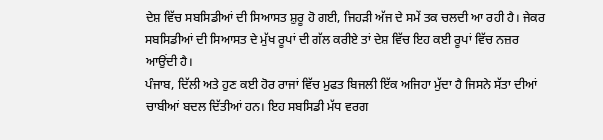ਦੇਸ਼ ਵਿੱਚ ਸਬਸਿਡੀਆਂ ਦੀ ਸਿਆਸਤ ਸ਼ੁਰੂ ਹੋ ਗਈ, ਜਿਹੜੀ ਅੱਜ ਦੇ ਸਮੇਂ ਤਕ ਚਲਦੀ ਆ ਰਹੀ ਹੈ। ਜੇਕਰ ਸਬਸਿਡੀਆਂ ਦੀ ਸਿਆਸਤ ਦੇ ਮੁੱਖ ਰੂਪਾਂ ਦੀ ਗੱਲ ਕਰੀਏ ਤਾਂ ਦੇਸ਼ ਵਿੱਚ ਇਹ ਕਈ ਰੂਪਾਂ ਵਿੱਚ ਨਜ਼ਰ ਆਉਂਦੀ ਹੈ।
ਪੰਜਾਬ, ਦਿੱਲੀ ਅਤੇ ਹੁਣ ਕਈ ਹੋਰ ਰਾਜਾਂ ਵਿੱਚ ਮੁਫਤ ਬਿਜਲੀ ਇੱਕ ਅਜਿਹਾ ਮੁੱਦਾ ਹੈ ਜਿਸਨੇ ਸੱਤਾ ਦੀਆਂ ਚਾਬੀਆਂ ਬਦਲ ਦਿੱਤੀਆਂ ਹਨ। ਇਹ ਸਬਸਿਡੀ ਮੱਧ ਵਰਗ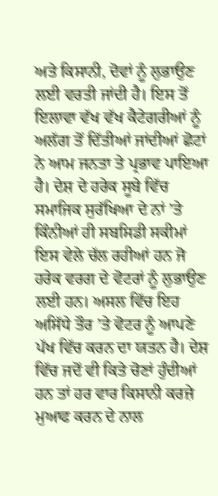ਅਤੇ ਕਿਸਾਨੀ, ਦੋਵਾਂ ਨੂੰ ਲੁਭਾਉਣ ਲਈ ਵਰਤੀ ਜਾਂਦੀ ਹੈ। ਇਸ ਤੋਂ ਇਲਾਵਾ ਵੱਖ ਵੱਖ ਕੈਟੇਗਰੀਆਂ ਨੂੰ ਅਲੱਗ ਤੋਂ ਦਿੱਤੀਆਂ ਜਾਂਦੀਆਂ ਛੋਟਾਂ ਨੇ ਆਮ ਜਨਤਾ ਤੇ ਪ੍ਰਭਾਵ ਪਾਇਆ ਹੈ। ਦੇਸ਼ ਦੇ ਹਰੇਕ ਸੂਬੇ ਵਿੱਚ ਸਮਾਜਿਕ ਸੁਰੱਖਿਆ ਦੇ ਨਾਂ ’ਤੇ ਕਿੰਨੀਆਂ ਹੀ ਸਬਸਿਡੀ ਸਕੀਮਾਂ ਇਸ ਵੇਲੇ ਚੱਲ ਰਹੀਆਂ ਹਨ ਜੋ ਹਰੇਕ ਵਰਗ ਦੇ ਵੋਟਰਾਂ ਨੂੰ ਲੁਭਾਉਣ ਲਈ ਹਨ। ਅਸਲ ਵਿੱਚ ਇਹ ਅਸਿੱਧੇ ਤੌਰ ’ਤੇ ਵੋਟਰ ਨੂੰ ਆਪਣੇ ਪੱਖ ਵਿੱਚ ਕਰਨ ਦਾ ਯਤਨ ਹੈ। ਦੇਸ਼ ਵਿੱਚ ਜਦੋਂ ਵੀ ਕਿਤੇ ਚੋਣਾਂ ਹੁੰਦੀਆਂ ਹਨ ਤਾਂ ਹਰ ਵਾਰ ਕਿਸਾਨੀ ਕਰਜ਼ੇ ਮੁਆਫ ਕਰਨ ਦੇ ਨਾਲ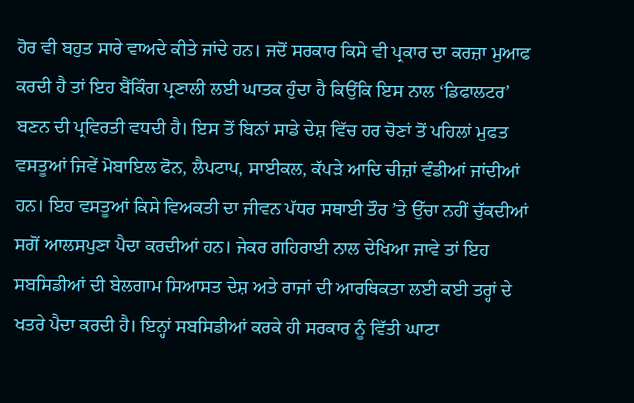ਹੋਰ ਵੀ ਬਹੁਤ ਸਾਰੇ ਵਾਅਦੇ ਕੀਤੇ ਜਾਂਦੇ ਹਨ। ਜਦੋਂ ਸਰਕਾਰ ਕਿਸੇ ਵੀ ਪ੍ਰਕਾਰ ਦਾ ਕਰਜ਼ਾ ਮੁਆਫ ਕਰਦੀ ਹੈ ਤਾਂ ਇਹ ਬੈਂਕਿੰਗ ਪ੍ਰਣਾਲੀ ਲਈ ਘਾਤਕ ਹੁੰਦਾ ਹੈ ਕਿਉਂਕਿ ਇਸ ਨਾਲ ‘ਡਿਫਾਲਟਰ’ ਬਣਨ ਦੀ ਪ੍ਰਵਿਰਤੀ ਵਧਦੀ ਹੈ। ਇਸ ਤੋਂ ਬਿਨਾਂ ਸਾਡੇ ਦੇਸ਼ ਵਿੱਚ ਹਰ ਚੋਣਾਂ ਤੋਂ ਪਹਿਲਾਂ ਮੁਫਤ ਵਸਤੂਆਂ ਜਿਵੇਂ ਮੋਬਾਇਲ ਫੋਨ, ਲੈਪਟਾਪ, ਸਾਈਕਲ, ਕੱਪੜੇ ਆਦਿ ਚੀਜ਼ਾਂ ਵੰਡੀਆਂ ਜਾਂਦੀਆਂ ਹਨ। ਇਹ ਵਸਤੂਆਂ ਕਿਸੇ ਵਿਅਕਤੀ ਦਾ ਜੀਵਨ ਪੱਧਰ ਸਥਾਈ ਤੌਰ ’ਤੇ ਉੱਚਾ ਨਹੀਂ ਚੁੱਕਦੀਆਂ ਸਗੋਂ ਆਲਸਪੁਣਾ ਪੈਦਾ ਕਰਦੀਆਂ ਹਨ। ਜੇਕਰ ਗਹਿਰਾਈ ਨਾਲ ਦੇਖਿਆ ਜਾਵੇ ਤਾਂ ਇਹ ਸਬਸਿਡੀਆਂ ਦੀ ਬੇਲਗਾਮ ਸਿਆਸਤ ਦੇਸ਼ ਅਤੇ ਰਾਜਾਂ ਦੀ ਆਰਥਿਕਤਾ ਲਈ ਕਈ ਤਰ੍ਹਾਂ ਦੇ ਖਤਰੇ ਪੈਦਾ ਕਰਦੀ ਹੈ। ਇਨ੍ਹਾਂ ਸਬਸਿਡੀਆਂ ਕਰਕੇ ਹੀ ਸਰਕਾਰ ਨੂੰ ਵਿੱਤੀ ਘਾਟਾ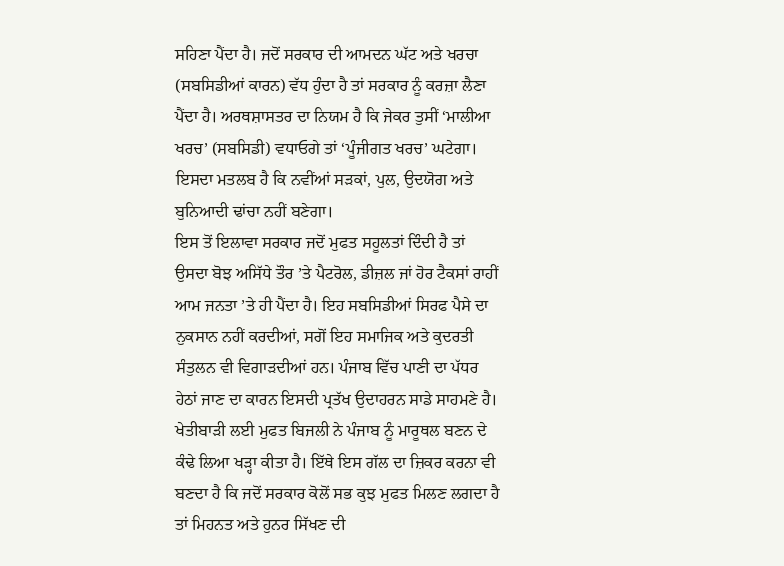ਸਹਿਣਾ ਪੈਂਦਾ ਹੈ। ਜਦੋਂ ਸਰਕਾਰ ਦੀ ਆਮਦਨ ਘੱਟ ਅਤੇ ਖਰਚਾ (ਸਬਸਿਡੀਆਂ ਕਾਰਨ) ਵੱਧ ਹੁੰਦਾ ਹੈ ਤਾਂ ਸਰਕਾਰ ਨੂੰ ਕਰਜ਼ਾ ਲੈਣਾ ਪੈਂਦਾ ਹੈ। ਅਰਥਸ਼ਾਸਤਰ ਦਾ ਨਿਯਮ ਹੈ ਕਿ ਜੇਕਰ ਤੁਸੀਂ ‘ਮਾਲੀਆ ਖਰਚ’ (ਸਬਸਿਡੀ) ਵਧਾਓਗੇ ਤਾਂ ‘ਪੂੰਜੀਗਤ ਖਰਚ’ ਘਟੇਗਾ। ਇਸਦਾ ਮਤਲਬ ਹੈ ਕਿ ਨਵੀਂਆਂ ਸੜਕਾਂ, ਪੁਲ, ਉਦਯੋਗ ਅਤੇ ਬੁਨਿਆਦੀ ਢਾਂਚਾ ਨਹੀਂ ਬਣੇਗਾ।
ਇਸ ਤੋਂ ਇਲਾਵਾ ਸਰਕਾਰ ਜਦੋਂ ਮੁਫਤ ਸਹੂਲਤਾਂ ਦਿੰਦੀ ਹੈ ਤਾਂ ਉਸਦਾ ਬੋਝ ਅਸਿੱਧੇ ਤੌਰ ’ਤੇ ਪੈਟਰੋਲ, ਡੀਜ਼ਲ ਜਾਂ ਹੋਰ ਟੈਕਸਾਂ ਰਾਹੀਂ ਆਮ ਜਨਤਾ ’ਤੇ ਹੀ ਪੈਂਦਾ ਹੈ। ਇਹ ਸਬਸਿਡੀਆਂ ਸਿਰਫ ਪੈਸੇ ਦਾ ਨੁਕਸਾਨ ਨਹੀਂ ਕਰਦੀਆਂ, ਸਗੋਂ ਇਹ ਸਮਾਜਿਕ ਅਤੇ ਕੁਦਰਤੀ ਸੰਤੁਲਨ ਵੀ ਵਿਗਾੜਦੀਆਂ ਹਨ। ਪੰਜਾਬ ਵਿੱਚ ਪਾਣੀ ਦਾ ਪੱਧਰ ਹੇਠਾਂ ਜਾਣ ਦਾ ਕਾਰਨ ਇਸਦੀ ਪ੍ਰਤੱਖ ਉਦਾਹਰਨ ਸਾਡੇ ਸਾਹਮਣੇ ਹੈ। ਖੇਤੀਬਾੜੀ ਲਈ ਮੁਫਤ ਬਿਜਲੀ ਨੇ ਪੰਜਾਬ ਨੂੰ ਮਾਰੂਥਲ ਬਣਨ ਦੇ ਕੰਢੇ ਲਿਆ ਖੜ੍ਹਾ ਕੀਤਾ ਹੈ। ਇੱਥੇ ਇਸ ਗੱਲ ਦਾ ਜ਼ਿਕਰ ਕਰਨਾ ਵੀ ਬਣਦਾ ਹੈ ਕਿ ਜਦੋਂ ਸਰਕਾਰ ਕੋਲੋਂ ਸਭ ਕੁਝ ਮੁਫਤ ਮਿਲਣ ਲਗਦਾ ਹੈ ਤਾਂ ਮਿਹਨਤ ਅਤੇ ਹੁਨਰ ਸਿੱਖਣ ਦੀ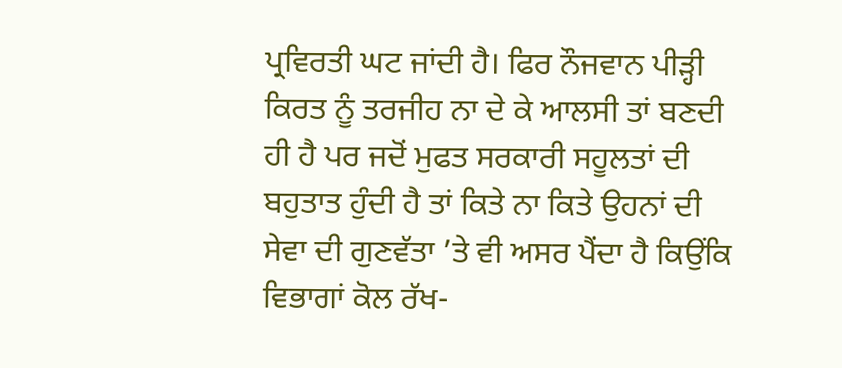ਪ੍ਰਵਿਰਤੀ ਘਟ ਜਾਂਦੀ ਹੈ। ਫਿਰ ਨੌਜਵਾਨ ਪੀੜ੍ਹੀ ਕਿਰਤ ਨੂੰ ਤਰਜੀਹ ਨਾ ਦੇ ਕੇ ਆਲਸੀ ਤਾਂ ਬਣਦੀ ਹੀ ਹੈ ਪਰ ਜਦੋਂ ਮੁਫਤ ਸਰਕਾਰੀ ਸਹੂਲਤਾਂ ਦੀ ਬਹੁਤਾਤ ਹੁੰਦੀ ਹੈ ਤਾਂ ਕਿਤੇ ਨਾ ਕਿਤੇ ਉਹਨਾਂ ਦੀ ਸੇਵਾ ਦੀ ਗੁਣਵੱਤਾ ’ਤੇ ਵੀ ਅਸਰ ਪੈਂਦਾ ਹੈ ਕਿਉਂਕਿ ਵਿਭਾਗਾਂ ਕੋਲ ਰੱਖ-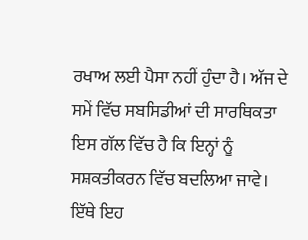ਰਖਾਅ ਲਈ ਪੈਸਾ ਨਹੀਂ ਹੁੰਦਾ ਹੈ। ਅੱਜ ਦੇ ਸਮੇਂ ਵਿੱਚ ਸਬਸਿਡੀਆਂ ਦੀ ਸਾਰਥਿਕਤਾ ਇਸ ਗੱਲ ਵਿੱਚ ਹੈ ਕਿ ਇਨ੍ਹਾਂ ਨੂੰ ਸਸ਼ਕਤੀਕਰਨ ਵਿੱਚ ਬਦਲਿਆ ਜਾਵੇ। ਇੱਥੇ ਇਹ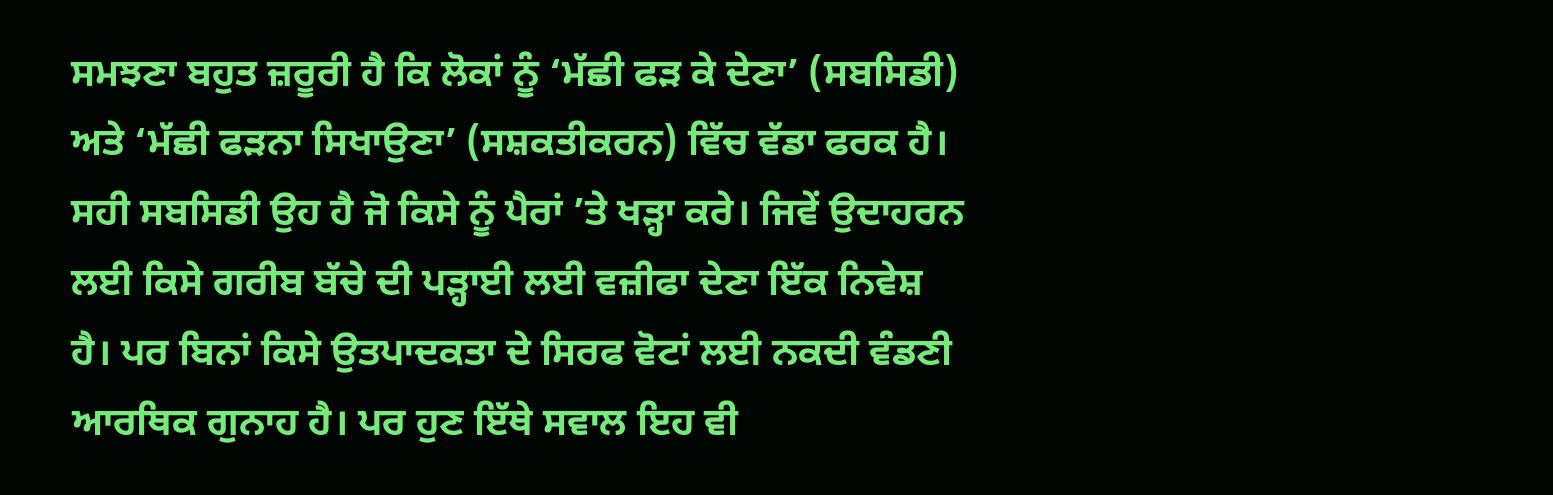ਸਮਝਣਾ ਬਹੁਤ ਜ਼ਰੂਰੀ ਹੈ ਕਿ ਲੋਕਾਂ ਨੂੰ ‘ਮੱਛੀ ਫੜ ਕੇ ਦੇਣਾ’ (ਸਬਸਿਡੀ) ਅਤੇ ‘ਮੱਛੀ ਫੜਨਾ ਸਿਖਾਉਣਾ’ (ਸਸ਼ਕਤੀਕਰਨ) ਵਿੱਚ ਵੱਡਾ ਫਰਕ ਹੈ। ਸਹੀ ਸਬਸਿਡੀ ਉਹ ਹੈ ਜੋ ਕਿਸੇ ਨੂੰ ਪੈਰਾਂ ’ਤੇ ਖੜ੍ਹਾ ਕਰੇ। ਜਿਵੇਂ ਉਦਾਹਰਨ ਲਈ ਕਿਸੇ ਗਰੀਬ ਬੱਚੇ ਦੀ ਪੜ੍ਹਾਈ ਲਈ ਵਜ਼ੀਫਾ ਦੇਣਾ ਇੱਕ ਨਿਵੇਸ਼ ਹੈ। ਪਰ ਬਿਨਾਂ ਕਿਸੇ ਉਤਪਾਦਕਤਾ ਦੇ ਸਿਰਫ ਵੋਟਾਂ ਲਈ ਨਕਦੀ ਵੰਡਣੀ ਆਰਥਿਕ ਗੁਨਾਹ ਹੈ। ਪਰ ਹੁਣ ਇੱਥੇ ਸਵਾਲ ਇਹ ਵੀ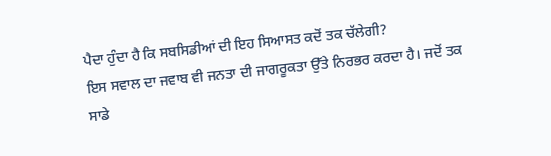ਪੈਦਾ ਹੁੰਦਾ ਹੈ ਕਿ ਸਬਸਿਡੀਆਂ ਦੀ ਇਹ ਸਿਆਸਤ ਕਦੋਂ ਤਕ ਚੱਲੇਗੀ?
ਇਸ ਸਵਾਲ ਦਾ ਜਵਾਬ ਵੀ ਜਨਤਾ ਦੀ ਜਾਗਰੂਕਤਾ ਉੱਤੇ ਨਿਰਭਰ ਕਰਦਾ ਹੈ। ਜਦੋਂ ਤਕ ਸਾਡੇ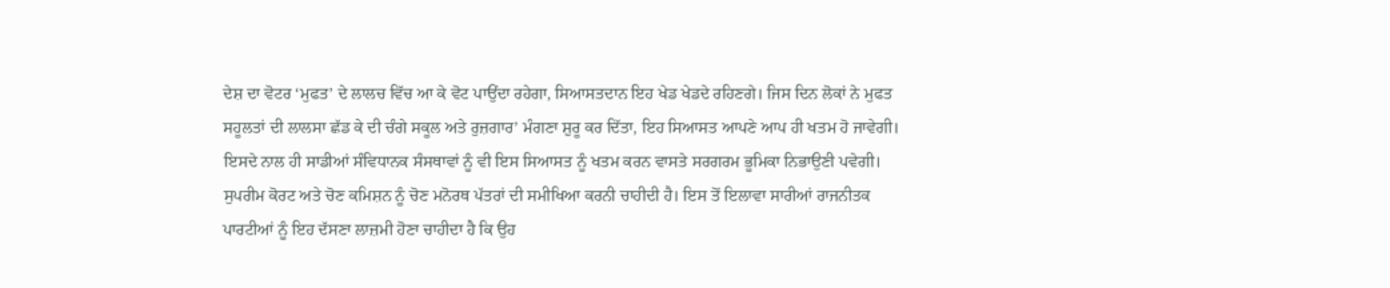ਦੇਸ਼ ਦਾ ਵੋਟਰ ‘ਮੁਫਤ’ ਦੇ ਲਾਲਚ ਵਿੱਚ ਆ ਕੇ ਵੋਟ ਪਾਉਂਦਾ ਰਹੇਗਾ, ਸਿਆਸਤਦਾਨ ਇਹ ਖੇਡ ਖੇਡਦੇ ਰਹਿਣਗੇ। ਜਿਸ ਦਿਨ ਲੋਕਾਂ ਨੇ ਮੁਫਤ ਸਹੂਲਤਾਂ ਦੀ ਲਾਲਸਾ ਛੱਡ ਕੇ ਦੀ ਚੰਗੇ ਸਕੂਲ ਅਤੇ ਰੁਜ਼ਗਾਰ’ ਮੰਗਣਾ ਸ਼ੁਰੂ ਕਰ ਦਿੱਤਾ, ਇਹ ਸਿਆਸਤ ਆਪਣੇ ਆਪ ਹੀ ਖਤਮ ਹੋ ਜਾਵੇਗੀ। ਇਸਦੇ ਨਾਲ ਹੀ ਸਾਡੀਆਂ ਸੰਵਿਧਾਨਕ ਸੰਸਥਾਵਾਂ ਨੂੰ ਵੀ ਇਸ ਸਿਆਸਤ ਨੂੰ ਖਤਮ ਕਰਨ ਵਾਸਤੇ ਸਰਗਰਮ ਭੂਮਿਕਾ ਨਿਭਾਉਣੀ ਪਵੇਗੀ। ਸੁਪਰੀਮ ਕੋਰਟ ਅਤੇ ਚੋਣ ਕਮਿਸ਼ਨ ਨੂੰ ਚੋਣ ਮਨੋਰਥ ਪੱਤਰਾਂ ਦੀ ਸਮੀਖਿਆ ਕਰਨੀ ਚਾਹੀਦੀ ਹੈ। ਇਸ ਤੋਂ ਇਲਾਵਾ ਸਾਰੀਆਂ ਰਾਜਨੀਤਕ ਪਾਰਟੀਆਂ ਨੂੰ ਇਹ ਦੱਸਣਾ ਲਾਜ਼ਮੀ ਹੋਣਾ ਚਾਹੀਦਾ ਹੈ ਕਿ ਉਹ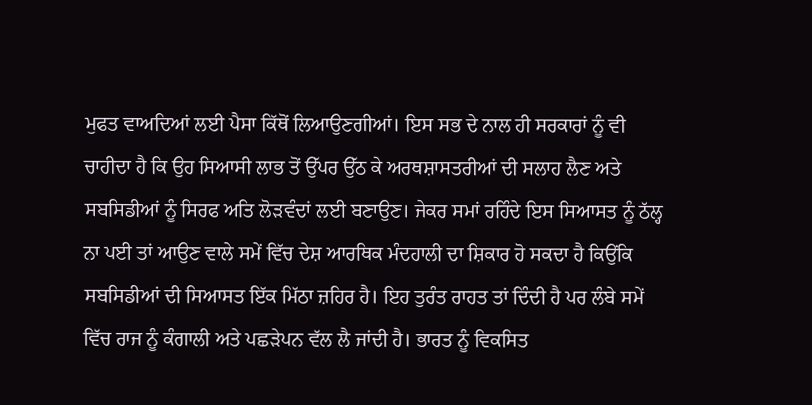ਮੁਫਤ ਵਾਅਦਿਆਂ ਲਈ ਪੈਸਾ ਕਿੱਥੋਂ ਲਿਆਉਣਗੀਆਂ। ਇਸ ਸਭ ਦੇ ਨਾਲ ਹੀ ਸਰਕਾਰਾਂ ਨੂੰ ਵੀ ਚਾਹੀਦਾ ਹੈ ਕਿ ਉਹ ਸਿਆਸੀ ਲਾਭ ਤੋਂ ਉੱਪਰ ਉੱਠ ਕੇ ਅਰਥਸ਼ਾਸਤਰੀਆਂ ਦੀ ਸਲਾਹ ਲੈਣ ਅਤੇ ਸਬਸਿਡੀਆਂ ਨੂੰ ਸਿਰਫ ਅਤਿ ਲੋੜਵੰਦਾਂ ਲਈ ਬਣਾਉਣ। ਜੇਕਰ ਸਮਾਂ ਰਹਿੰਦੇ ਇਸ ਸਿਆਸਤ ਨੂੰ ਠੱਲ੍ਹ ਨਾ ਪਈ ਤਾਂ ਆਉਣ ਵਾਲੇ ਸਮੇਂ ਵਿੱਚ ਦੇਸ਼ ਆਰਥਿਕ ਮੰਦਹਾਲੀ ਦਾ ਸ਼ਿਕਾਰ ਹੋ ਸਕਦਾ ਹੈ ਕਿਉਂਕਿ ਸਬਸਿਡੀਆਂ ਦੀ ਸਿਆਸਤ ਇੱਕ ਮਿੱਠਾ ਜ਼ਹਿਰ ਹੈ। ਇਹ ਤੁਰੰਤ ਰਾਹਤ ਤਾਂ ਦਿੰਦੀ ਹੈ ਪਰ ਲੰਬੇ ਸਮੇਂ ਵਿੱਚ ਰਾਜ ਨੂੰ ਕੰਗਾਲੀ ਅਤੇ ਪਛੜੇਪਨ ਵੱਲ ਲੈ ਜਾਂਦੀ ਹੈ। ਭਾਰਤ ਨੂੰ ਵਿਕਸਿਤ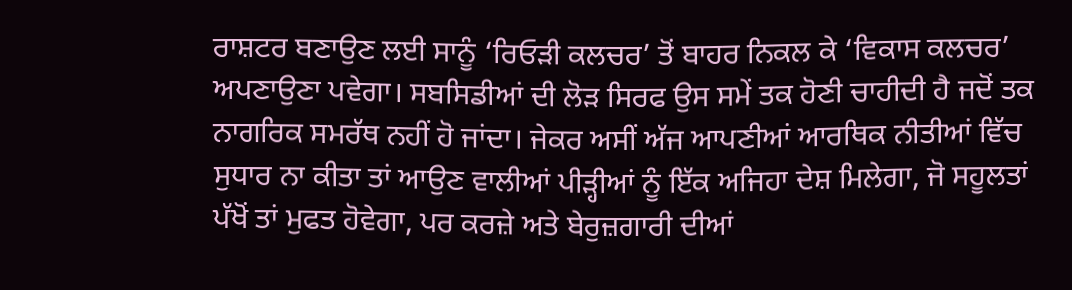ਰਾਸ਼ਟਰ ਬਣਾਉਣ ਲਈ ਸਾਨੂੰ ‘ਰਿਓੜੀ ਕਲਚਰ’ ਤੋਂ ਬਾਹਰ ਨਿਕਲ ਕੇ ‘ਵਿਕਾਸ ਕਲਚਰ’ ਅਪਣਾਉਣਾ ਪਵੇਗਾ। ਸਬਸਿਡੀਆਂ ਦੀ ਲੋੜ ਸਿਰਫ ਉਸ ਸਮੇਂ ਤਕ ਹੋਣੀ ਚਾਹੀਦੀ ਹੈ ਜਦੋਂ ਤਕ ਨਾਗਰਿਕ ਸਮਰੱਥ ਨਹੀਂ ਹੋ ਜਾਂਦਾ। ਜੇਕਰ ਅਸੀਂ ਅੱਜ ਆਪਣੀਆਂ ਆਰਥਿਕ ਨੀਤੀਆਂ ਵਿੱਚ ਸੁਧਾਰ ਨਾ ਕੀਤਾ ਤਾਂ ਆਉਣ ਵਾਲੀਆਂ ਪੀੜ੍ਹੀਆਂ ਨੂੰ ਇੱਕ ਅਜਿਹਾ ਦੇਸ਼ ਮਿਲੇਗਾ, ਜੋ ਸਹੂਲਤਾਂ ਪੱਖੋਂ ਤਾਂ ਮੁਫਤ ਹੋਵੇਗਾ, ਪਰ ਕਰਜ਼ੇ ਅਤੇ ਬੇਰੁਜ਼ਗਾਰੀ ਦੀਆਂ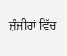ਜ਼ੰਜੀਰਾਂ ਵਿੱਚ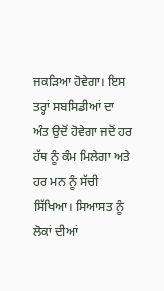ਜਕੜਿਆ ਹੋਵੇਗਾ। ਇਸ ਤਰ੍ਹਾਂ ਸਬਸਿਡੀਆਂ ਦਾ ਅੰਤ ਉਦੋਂ ਹੋਵੇਗਾ ਜਦੋਂ ਹਰ ਹੱਥ ਨੂੰ ਕੰਮ ਮਿਲੇਗਾ ਅਤੇ ਹਰ ਮਨ ਨੂੰ ਸੱਚੀ ਸਿੱਖਿਆ। ਸਿਆਸਤ ਨੂੰ ਲੋਕਾਂ ਦੀਆਂ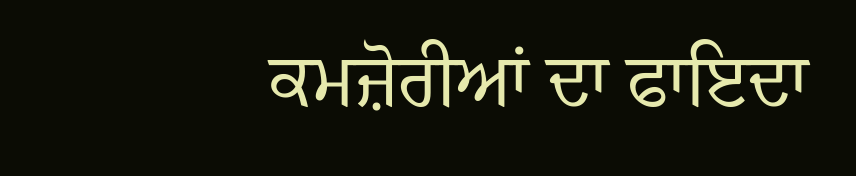ਕਮਜ਼ੋਰੀਆਂ ਦਾ ਫਾਇਦਾ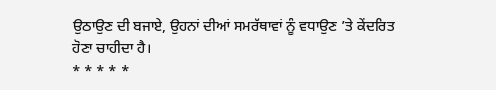ਉਠਾਉਣ ਦੀ ਬਜਾਏ, ਉਹਨਾਂ ਦੀਆਂ ਸਮਰੱਥਾਵਾਂ ਨੂੰ ਵਧਾਉਣ ’ਤੇ ਕੇਂਦਰਿਤ ਹੋਣਾ ਚਾਹੀਦਾ ਹੈ।
* * * * *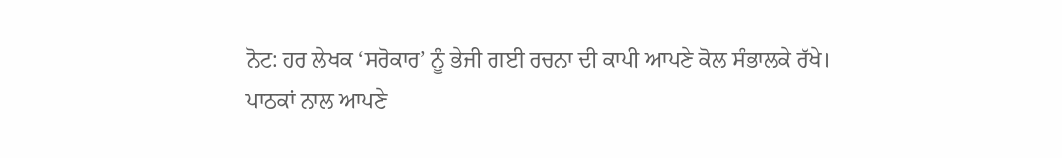ਨੋਟ: ਹਰ ਲੇਖਕ ‘ਸਰੋਕਾਰ’ ਨੂੰ ਭੇਜੀ ਗਈ ਰਚਨਾ ਦੀ ਕਾਪੀ ਆਪਣੇ ਕੋਲ ਸੰਭਾਲਕੇ ਰੱਖੇ।
ਪਾਠਕਾਂ ਨਾਲ ਆਪਣੇ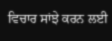ਵਿਚਾਰ ਸਾਂਝੇ ਕਰਨ ਲਈ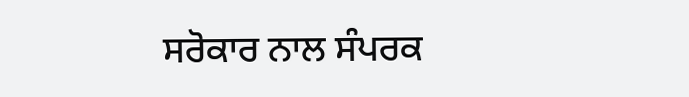ਸਰੋਕਾਰ ਨਾਲ ਸੰਪਰਕ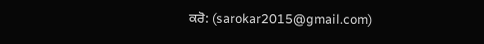ਕਰੋ: (sarokar2015@gmail.com)